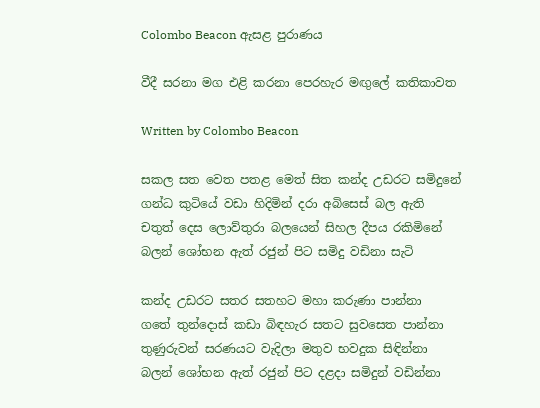Colombo Beacon ඇසළ පුරාණය

වීදී සරනා මග එළි කරනා පෙරහැර මඟුලේ කතිකාවත

Written by Colombo Beacon

සකල සත වෙත පතළ මෙත් සිත කන්ද උඩරට සමිදුනේ
ගන්ධ කුටියේ වඩා හිදිමින් දරා අබිසෙස් බල ඇති
චතුත් දෙස ලොව්තුරා බලයෙන් සිහල දීපය රකිමිනේ
බලන් ශෝභන ඇත් රජුන් පිට සමිදු වඩිනා සැටි

කන්ද උඩරට සතර සතහට මහා කරුණා පාන්නා
ගතේ තුන්දොස් කඩා බිඳහැර සතට සුවසෙත පාන්නා
තුණුරුවන් සරණයට වැදිලා මතුව භවදුක සිඳින්නා
බලන් ශෝභන ඇත් රජුන් පිට දළදා සමිදුන් වඩින්නා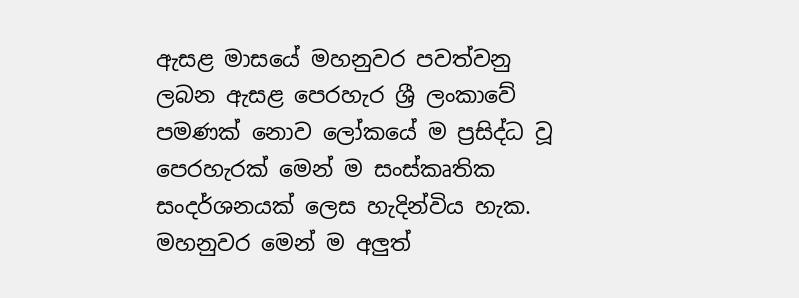ඇසළ මාසයේ මහනුවර පවත්වනු ලබන ඇසළ පෙරහැර ශ්‍රී ලංකාවේ පමණක් නොව ලෝකයේ ම ප්‍රසිද්ධ වූ පෙරහැරක් මෙන් ම සංස්කෘතික සංදර්ශනයක් ලෙස හැදින්විය හැක. මහනුවර මෙන් ම අලුත්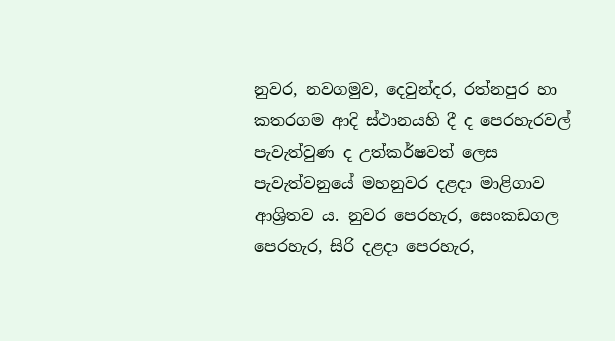නුවර, නවගමුව, දෙවුන්දර, රත්නපුර හා කතරගම ආදි ස්ථානයහි දී ද පෙරහැරවල් පැවැත්වුණ ද උත්කර්ෂවත් ලෙස පැවැත්වනුයේ මහනුවර දළදා මාළිගාව ආශ්‍රිතව ය. නුවර පෙරහැර, සෙංකඩගල පෙරහැර, සිරි දළදා පෙරහැර,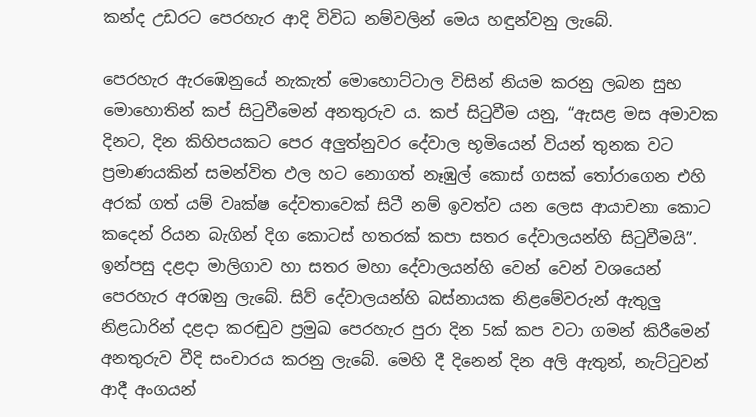කන්ද උඩරට පෙරහැර ආදි විවිධ නම්වලින් මෙය හඳුන්වනු ලැබේ.

පෙරහැර ඇරඹෙනුයේ නැකැත් මොහොට්ටාල විසින් නියම කරනු ලබන සුභ මොහොතින් කප් සිටුවීමෙන් අනතුරුව ය. කප් සිටුවීම යනු, “ඇසළ මස අමාවක දිනට, දින කිහිපයකට පෙර අලුත්නුවර දේවාල භූමියෙන් වියන් තුනක වට ප්‍රමාණයකින් සමන්විත ඵල හට නොගත් නෑඹුල් කොස් ගසක් තෝරාගෙන එහි අරක් ගත් යම් වෘක්ෂ දේවතාවෙක් සිටී නම් ඉවත්ව යන ලෙස ආයාචනා කොට කදෙන් රියන බැගින් දිග කොටස් හතරක් කපා සතර දේවාලයන්හි සිටුවීමයි”. ඉන්පසු දළදා මාලිගාව හා සතර මහා දේවාලයන්හි වෙන් වෙන් වශයෙන් පෙරහැර අරඹනු ලැබේ. සිව් දේවාලයන්හි බස්නායක නිළමේවරුන් ඇතුලු නිළධාරින් දළදා කරඬුව ප්‍රමුඛ පෙරහැර පුරා දින 5ක් කප වටා ගමන් කිරීමෙන් අනතුරුව වීදි සංචාරය කරනු ලැබේ. මෙහි දී දිනෙන් දින අලි ඇතුන්, නැට්ටුවන් ආදී අංගයන්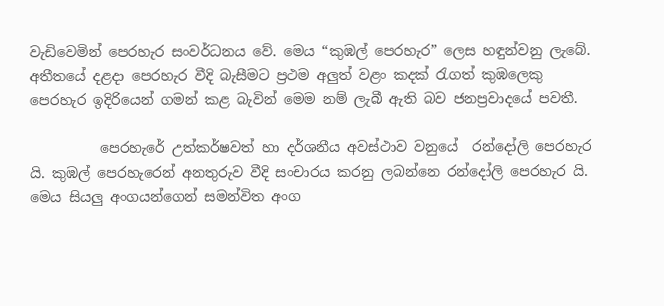වැඩිවෙමින් පෙරහැර සංවර්ධනය වේ. මෙය “කුඹල් පෙරහැර” ලෙස හඳුන්වනු ලැබේ. අතීතයේ දළදා පෙරහැර වීදි බැසීමට ප්‍රථම අලුත් වළං කදක් රැගත් කුඹලෙකු පෙරහැර ඉදිරියෙන් ගමන් කළ බැවින් මෙම නම් ලැබී ඇති බව ජනප්‍රවාදයේ පවතී.

          පෙරහැරේ උත්කර්ෂවත් හා දර්ශනීය අවස්ථාව වනුයේ  රන්දෝලි පෙරහැර යි. කුඹල් පෙරහැරෙන් අනතුරුව වීදි සංචාරය කරනු ලබන්නෙ රන්දෝලි පෙරහැර යි. මෙය සියලු අංගයන්ගෙන් සමන්විත අංග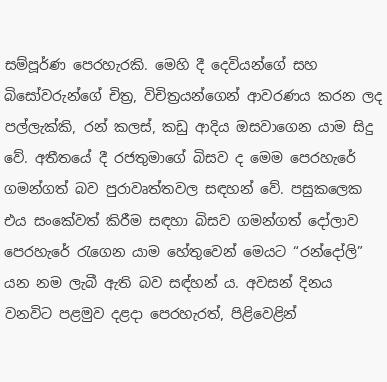සම්පූර්ණ පෙරහැරකි. මෙහි දී දෙවියන්ගේ සහ බිසෝවරුන්ගේ චිත්‍ර, විචිත්‍රයන්ගෙන් ආවරණය කරන ලද පල්ලැක්කි, රන් කලස්, කඩු ආදිය ඔසවාගෙන යාම සිදු වේ. අතීතයේ දී රජතුමාගේ බිසව ද මෙම පෙරහැරේ ගමන්ගත් බව පුරාවෘත්තවල සඳහන් වේ. පසුකලෙක එය සංකේවත් කිරීම සඳහා බිසව ගමන්ගත් දෝලාව පෙරහැරේ රැගෙන යාම හේතුවෙන් මෙයට “රන්දෝලි” යන නම ලැබී ඇති බව සඳ්හන් ය. අවසන් දිනය වනවිට පළමුව දළදා පෙරහැරත්, පිළිවෙළින්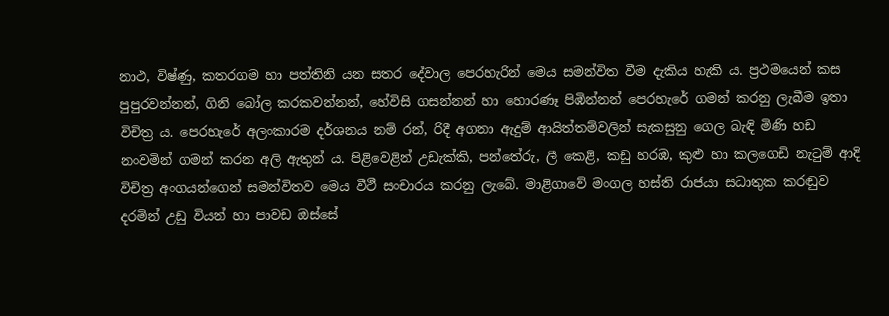නාථ, විෂ්ණු, කතරගම හා පත්තිනි යන සතර දේවාල පෙරහැරින් මෙය සමන්විත වීම දැකිය හැකි ය. ප්‍රථමයෙන් කස පුපුරවන්නන්, ගිනි බෝල කරකවන්නන්, හේවිසි ගසන්නන් හා හොරණෑ පිඹින්නන් පෙරහැරේ ගමන් කරනු ලැබීම ඉතා විචිත්‍ර ය. පෙරහැරේ අලංකාරම දර්ශනය නම් රන්, රිදී අගනා ඇදුම් ආයිත්තම්වලින් සැකසුනු ගෙල බැඳි මිණි හඩ නංවමින් ගමන් කරන අලි ඇතුන් ය. පිළිවෙළින් උඩැක්කි, පන්තේරු, ලී කෙළි, කඩු හරඹ, කුළු හා කලගෙඩි නැටුම් ආදි විචිත්‍ර අංගයන්ගෙන් සමන්විතව මෙය වීථී සංචාරය කරනු ලැබේ. මාළිගාවේ මංගල හස්ති රාජයා සධාතුක කරඬුව දරමින් උඩු වියන් හා පාවඩ ඔස්සේ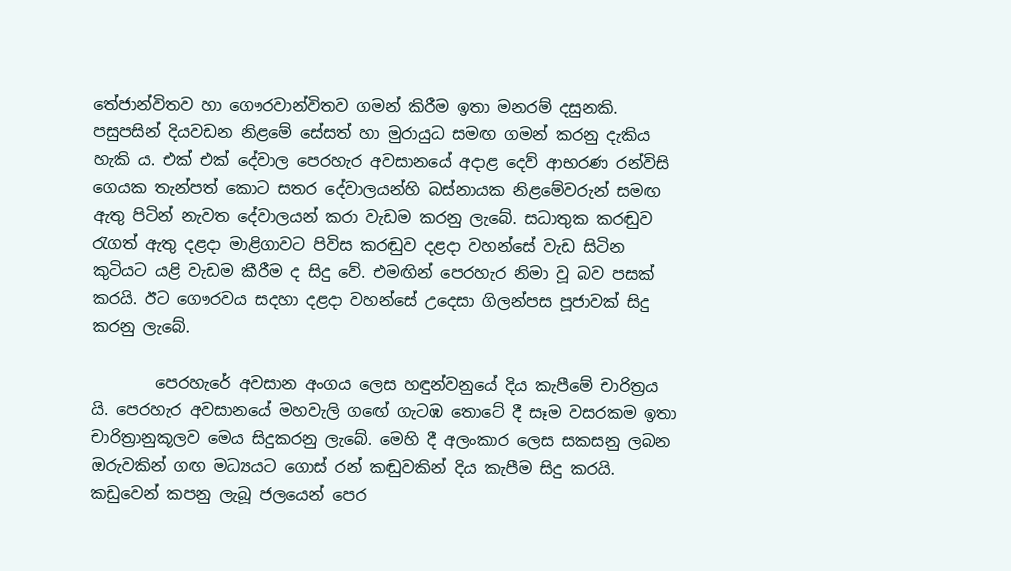තේජාන්විතව හා ගෞරවාන්විතව ගමන් කිරීම ඉතා මනරම් දසුනකි. පසුපසින් දියවඩන නිළමේ සේසත් හා මුරායුධ සමඟ ගමන් කරනු දැකිය හැකි ය. එක් එක් දේවාල පෙරහැර අවසානයේ අදාළ දෙව් ආභරණ රන්විසි ගෙයක තැන්පත් කොට සතර දේවාලයන්හි බස්නායක නිළමේවරුන් සමඟ ඇතු පිටින් නැවත දේවාලයන් කරා වැඩම කරනු ලැබේ. සධාතුක කරඬුව රැගත් ඇතු දළදා මාළිගාවට පිවිස කරඬුව දළදා වහන්සේ වැඩ සිටින කුටියට යළි වැඩම කීරීම ද සිදු වේ. එමඟින් පෙරහැර නිමා වූ බව පසක් කරයි. ඊට ගෞරවය සදහා දළදා වහන්සේ උදෙසා ගිලන්පස පූජාවක් සිදු කරනු ලැබේ.

        පෙරහැරේ අවසාන අංගය ලෙස හඳුන්වනුයේ දිය කැපීමේ චාරිත්‍රය යි. පෙරහැර අවසානයේ මහවැලි ගඟේ ගැටඹ තොටේ දී සෑම වසරකම ඉතා චාරිත්‍රානුකූලව මෙය සිදුකරනු ලැබේ. මෙහි දී අලංකාර ලෙස සකසනු ලබන ඔරුවකින් ගඟ මධ්‍යයට ගොස් රන් කඬුවකින් දිය කැපීම සිදු කරයි. කඩුවෙන් කපනු ලැබූ ජලයෙන් පෙර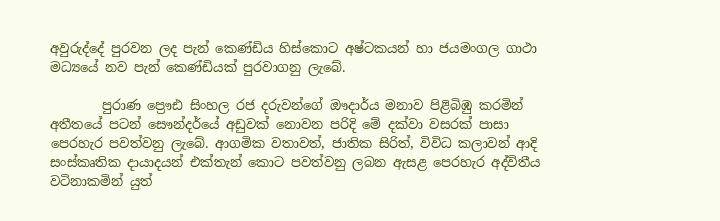අවුරුද්දේ පුරවන ලද පැන් කෙණ්ඩිය හිස්කොට අෂ්‍ටකයන් හා ජයමංගල ගාථා මධ්‍යයේ නව පැන් කෙණ්ඩියක් පුරවාගනු ලැබේ.

        පුරාණ ප්‍රෞඪ සිංහල රජ දරුවන්ගේ ඖදාර්ය මනාව පිළිබිඹු කරමින් අතීතයේ පටන් සෞන්දර්යේ අඩුවක් නොවන පරිදි මේ දක්වා වසරක් පාසා පෙරහැර පවත්වනු ලැබේ. ආගමික වතාවත්, ජාතික සිරිත්, විවිධ කලාවන් ආදි සංස්කෘතික දායාදයන් එක්තැන් කොට පවත්වනු ලබන ඇසළ පෙරහැර අද්විතීය වටිනාකමින් යුත්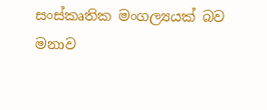සංස්කෘතික මංගල්‍යයක් බව මනාව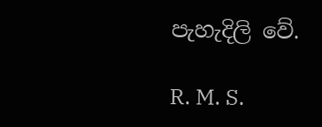පැහැදිලි වේ.

R. M. S.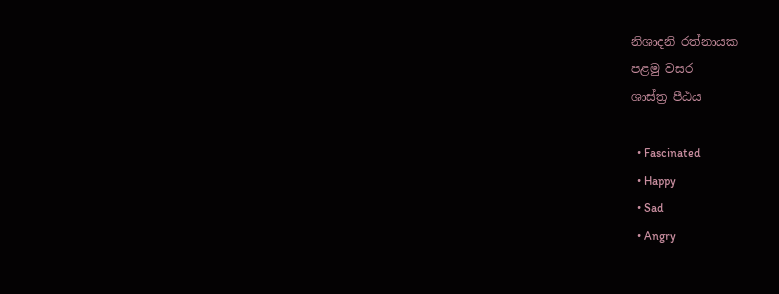නිශාදනි රත්නායක
පළමු වසර
ශාස්ත්‍ර පීඨය

  • Fascinated
  • Happy
  • Sad
  • Angry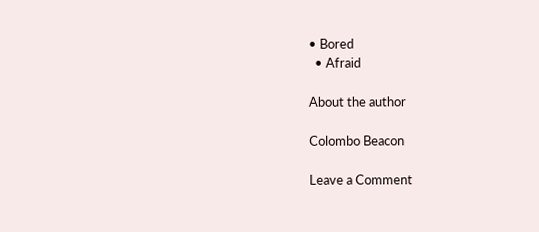• Bored
  • Afraid

About the author

Colombo Beacon

Leave a Comment